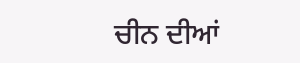ਚੀਨ ਦੀਆਂ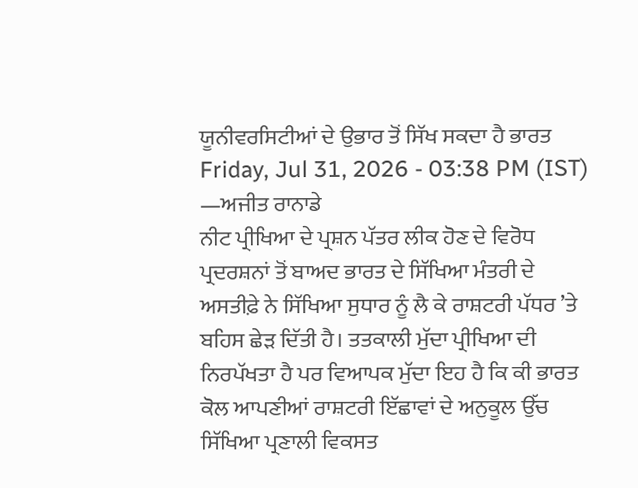ਯੂਨੀਵਰਸਿਟੀਆਂ ਦੇ ਉਭਾਰ ਤੋਂ ਸਿੱਖ ਸਕਦਾ ਹੈ ਭਾਰਤ
Friday, Jul 31, 2026 - 03:38 PM (IST)
—ਅਜੀਤ ਰਾਨਾਡੇ
ਨੀਟ ਪ੍ਰੀਖਿਆ ਦੇ ਪ੍ਰਸ਼ਨ ਪੱਤਰ ਲੀਕ ਹੋਣ ਦੇ ਵਿਰੋਧ ਪ੍ਰਦਰਸ਼ਨਾਂ ਤੋਂ ਬਾਅਦ ਭਾਰਤ ਦੇ ਸਿੱਖਿਆ ਮੰਤਰੀ ਦੇ ਅਸਤੀਫ਼ੇ ਨੇ ਸਿੱਖਿਆ ਸੁਧਾਰ ਨੂੰ ਲੈ ਕੇ ਰਾਸ਼ਟਰੀ ਪੱਧਰ ’ਤੇ ਬਹਿਸ ਛੇੜ ਦਿੱਤੀ ਹੈ। ਤਤਕਾਲੀ ਮੁੱਦਾ ਪ੍ਰੀਖਿਆ ਦੀ ਨਿਰਪੱਖਤਾ ਹੈ ਪਰ ਵਿਆਪਕ ਮੁੱਦਾ ਇਹ ਹੈ ਕਿ ਕੀ ਭਾਰਤ ਕੋਲ ਆਪਣੀਆਂ ਰਾਸ਼ਟਰੀ ਇੱਛਾਵਾਂ ਦੇ ਅਨੁਕੂਲ ਉੱਚ ਸਿੱਖਿਆ ਪ੍ਰਣਾਲੀ ਵਿਕਸਤ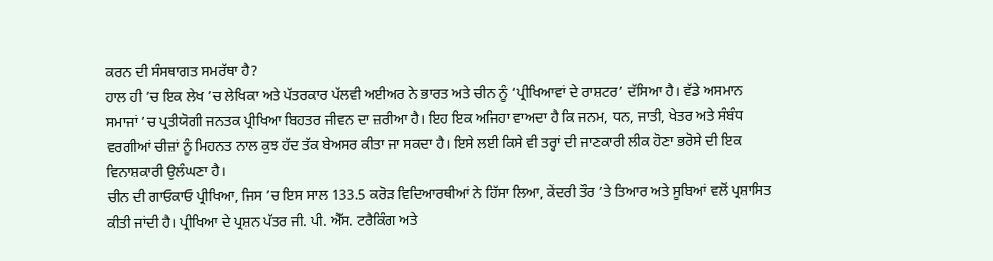ਕਰਨ ਦੀ ਸੰਸਥਾਗਤ ਸਮਰੱਥਾ ਹੈ?
ਹਾਲ ਹੀ ’ਚ ਇਕ ਲੇਖ ’ਚ ਲੇਖਿਕਾ ਅਤੇ ਪੱਤਰਕਾਰ ਪੱਲਵੀ ਅਈਅਰ ਨੇ ਭਾਰਤ ਅਤੇ ਚੀਨ ਨੂੰ ‘ਪ੍ਰੀਖਿਆਵਾਂ ਦੇ ਰਾਸ਼ਟਰ’ ਦੱਸਿਆ ਹੈ। ਵੱਡੇ ਅਸਮਾਨ ਸਮਾਜਾਂ ’ਚ ਪ੍ਰਤੀਯੋਗੀ ਜਨਤਕ ਪ੍ਰੀਖਿਆ ਬਿਹਤਰ ਜੀਵਨ ਦਾ ਜ਼ਰੀਆ ਹੈ। ਇਹ ਇਕ ਅਜਿਹਾ ਵਾਅਦਾ ਹੈ ਕਿ ਜਨਮ, ਧਨ, ਜਾਤੀ, ਖੇਤਰ ਅਤੇ ਸੰਬੰਧ ਵਰਗੀਆਂ ਚੀਜ਼ਾਂ ਨੂੰ ਮਿਹਨਤ ਨਾਲ ਕੁਝ ਹੱਦ ਤੱਕ ਬੇਅਸਰ ਕੀਤਾ ਜਾ ਸਕਦਾ ਹੈ। ਇਸੇ ਲਈ ਕਿਸੇ ਵੀ ਤਰ੍ਹਾਂ ਦੀ ਜਾਣਕਾਰੀ ਲੀਕ ਹੋਣਾ ਭਰੋਸੇ ਦੀ ਇਕ ਵਿਨਾਸ਼ਕਾਰੀ ਉਲੰਘਣਾ ਹੈ।
ਚੀਨ ਦੀ ਗਾਓਕਾਓ ਪ੍ਰੀਖਿਆ, ਜਿਸ ’ਚ ਇਸ ਸਾਲ 133.5 ਕਰੋੜ ਵਿਦਿਆਰਥੀਆਂ ਨੇ ਹਿੱਸਾ ਲਿਆ, ਕੇਂਦਰੀ ਤੌਰ ’ਤੇ ਤਿਆਰ ਅਤੇ ਸੂਬਿਆਂ ਵਲੋਂ ਪ੍ਰਸ਼ਾਸਿਤ ਕੀਤੀ ਜਾਂਦੀ ਹੈ। ਪ੍ਰੀਖਿਆ ਦੇ ਪ੍ਰਸ਼ਨ ਪੱਤਰ ਜੀ. ਪੀ. ਐੱਸ. ਟਰੈਕਿੰਗ ਅਤੇ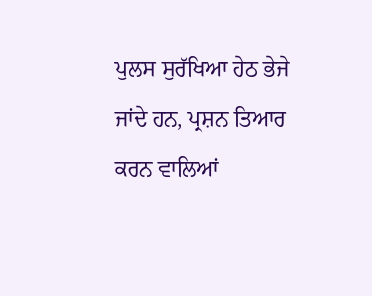ਪੁਲਸ ਸੁਰੱਖਿਆ ਹੇਠ ਭੇਜੇ ਜਾਂਦੇ ਹਨ, ਪ੍ਰਸ਼ਨ ਤਿਆਰ ਕਰਨ ਵਾਲਿਆਂ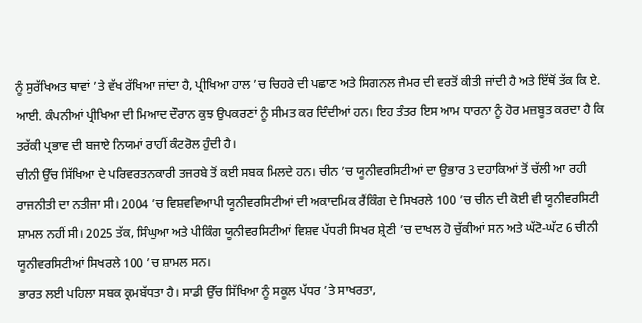ਨੂੰ ਸੁਰੱਖਿਅਤ ਥਾਵਾਂ ’ਤੇ ਵੱਖ ਰੱਖਿਆ ਜਾਂਦਾ ਹੈ, ਪ੍ਰੀਖਿਆ ਹਾਲ ’ਚ ਚਿਹਰੇ ਦੀ ਪਛਾਣ ਅਤੇ ਸਿਗਨਲ ਜੈਮਰ ਦੀ ਵਰਤੋਂ ਕੀਤੀ ਜਾਂਦੀ ਹੈ ਅਤੇ ਇੱਥੋਂ ਤੱਕ ਕਿ ਏ. ਆਈ. ਕੰਪਨੀਆਂ ਪ੍ਰੀਖਿਆ ਦੀ ਮਿਆਦ ਦੌਰਾਨ ਕੁਝ ਉਪਕਰਣਾਂ ਨੂੰ ਸੀਮਤ ਕਰ ਦਿੰਦੀਆਂ ਹਨ। ਇਹ ਤੰਤਰ ਇਸ ਆਮ ਧਾਰਨਾ ਨੂੰ ਹੋਰ ਮਜ਼ਬੂਤ ਕਰਦਾ ਹੈ ਕਿ ਤਰੱਕੀ ਪ੍ਰਭਾਵ ਦੀ ਬਜਾਏ ਨਿਯਮਾਂ ਰਾਹੀਂ ਕੰਟਰੋਲ ਹੁੰਦੀ ਹੈ।
ਚੀਨੀ ਉੱਚ ਸਿੱਖਿਆ ਦੇ ਪਰਿਵਰਤਨਕਾਰੀ ਤਜਰਬੇ ਤੋਂ ਕਈ ਸਬਕ ਮਿਲਦੇ ਹਨ। ਚੀਨ ’ਚ ਯੂਨੀਵਰਸਿਟੀਆਂ ਦਾ ਉਭਾਰ 3 ਦਹਾਕਿਆਂ ਤੋਂ ਚੱਲੀ ਆ ਰਹੀ ਰਾਜਨੀਤੀ ਦਾ ਨਤੀਜਾ ਸੀ। 2004 ’ਚ ਵਿਸ਼ਵਵਿਆਪੀ ਯੂਨੀਵਰਸਿਟੀਆਂ ਦੀ ਅਕਾਦਮਿਕ ਰੈਂਕਿੰਗ ਦੇ ਸਿਖਰਲੇ 100 ’ਚ ਚੀਨ ਦੀ ਕੋਈ ਵੀ ਯੂਨੀਵਰਸਿਟੀ ਸ਼ਾਮਲ ਨਹੀਂ ਸੀ। 2025 ਤੱਕ, ਸਿੰਘੁਆ ਅਤੇ ਪੀਕਿੰਗ ਯੂਨੀਵਰਸਿਟੀਆਂ ਵਿਸ਼ਵ ਪੱਧਰੀ ਸਿਖਰ ਸ਼੍ਰੇਣੀ ’ਚ ਦਾਖਲ ਹੋ ਚੁੱਕੀਆਂ ਸਨ ਅਤੇ ਘੱਟੋ-ਘੱਟ 6 ਚੀਨੀ ਯੂਨੀਵਰਸਿਟੀਆਂ ਸਿਖਰਲੇ 100 ’ਚ ਸ਼ਾਮਲ ਸਨ।
ਭਾਰਤ ਲਈ ਪਹਿਲਾ ਸਬਕ ਕ੍ਰਮਬੱਧਤਾ ਹੈ। ਸਾਡੀ ਉੱਚ ਸਿੱਖਿਆ ਨੂੰ ਸਕੂਲ ਪੱਧਰ ’ਤੇ ਸਾਖਰਤਾ,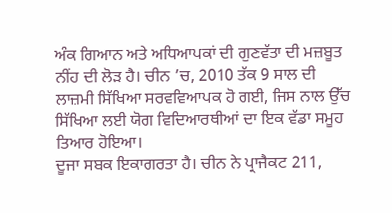ਅੰਕ ਗਿਆਨ ਅਤੇ ਅਧਿਆਪਕਾਂ ਦੀ ਗੁਣਵੱਤਾ ਦੀ ਮਜ਼ਬੂਤ ਨੀਂਹ ਦੀ ਲੋੜ ਹੈ। ਚੀਨ ’ਚ, 2010 ਤੱਕ 9 ਸਾਲ ਦੀ ਲਾਜ਼ਮੀ ਸਿੱਖਿਆ ਸਰਵਵਿਆਪਕ ਹੋ ਗਈ, ਜਿਸ ਨਾਲ ਉੱਚ ਸਿੱਖਿਆ ਲਈ ਯੋਗ ਵਿਦਿਆਰਥੀਆਂ ਦਾ ਇਕ ਵੱਡਾ ਸਮੂਹ ਤਿਆਰ ਹੋਇਆ।
ਦੂਜਾ ਸਬਕ ਇਕਾਗਰਤਾ ਹੈ। ਚੀਨ ਨੇ ਪ੍ਰਾਜੈਕਟ 211,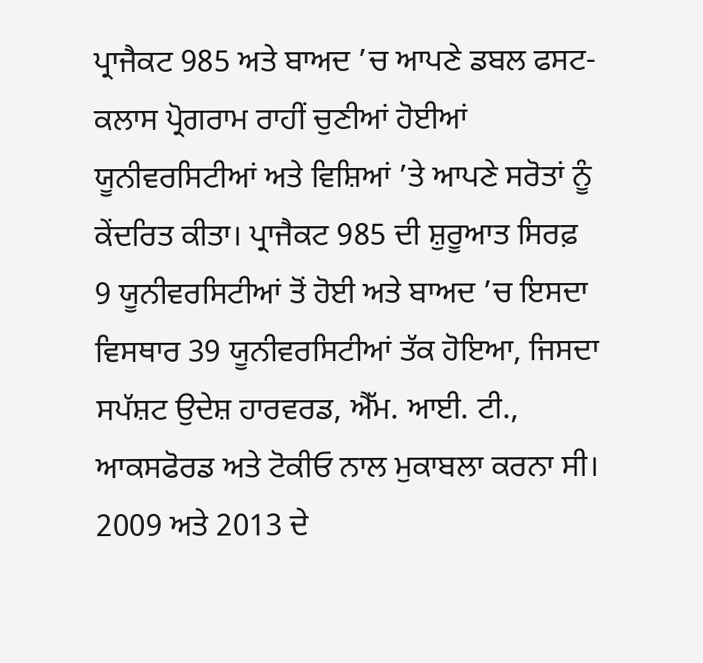ਪ੍ਰਾਜੈਕਟ 985 ਅਤੇ ਬਾਅਦ ’ਚ ਆਪਣੇ ਡਬਲ ਫਸਟ-ਕਲਾਸ ਪ੍ਰੋਗਰਾਮ ਰਾਹੀਂ ਚੁਣੀਆਂ ਹੋਈਆਂ ਯੂਨੀਵਰਸਿਟੀਆਂ ਅਤੇ ਵਿਸ਼ਿਆਂ ’ਤੇ ਆਪਣੇ ਸਰੋਤਾਂ ਨੂੰ ਕੇਂਦਰਿਤ ਕੀਤਾ। ਪ੍ਰਾਜੈਕਟ 985 ਦੀ ਸ਼ੁਰੂਆਤ ਸਿਰਫ਼ 9 ਯੂਨੀਵਰਸਿਟੀਆਂ ਤੋਂ ਹੋਈ ਅਤੇ ਬਾਅਦ ’ਚ ਇਸਦਾ ਵਿਸਥਾਰ 39 ਯੂਨੀਵਰਸਿਟੀਆਂ ਤੱਕ ਹੋਇਆ, ਜਿਸਦਾ ਸਪੱਸ਼ਟ ਉਦੇਸ਼ ਹਾਰਵਰਡ, ਐੱਮ. ਆਈ. ਟੀ., ਆਕਸਫੋਰਡ ਅਤੇ ਟੋਕੀਓ ਨਾਲ ਮੁਕਾਬਲਾ ਕਰਨਾ ਸੀ। 2009 ਅਤੇ 2013 ਦੇ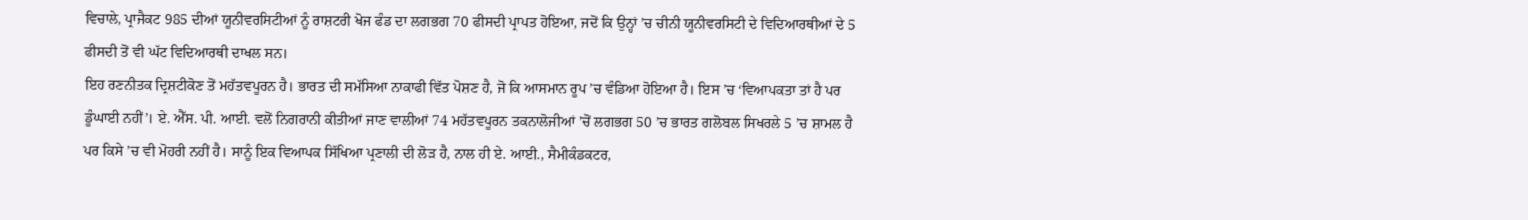ਵਿਚਾਲੇ, ਪ੍ਰਾਜੈਕਟ 985 ਦੀਆਂ ਯੂਨੀਵਰਸਿਟੀਆਂ ਨੂੰ ਰਾਸ਼ਟਰੀ ਖੋਜ ਫੰਡ ਦਾ ਲਗਭਗ 70 ਫੀਸਦੀ ਪ੍ਰਾਪਤ ਹੋਇਆ, ਜਦੋਂ ਕਿ ਉਨ੍ਹਾਂ ’ਚ ਚੀਨੀ ਯੂਨੀਵਰਸਿਟੀ ਦੇ ਵਿਦਿਆਰਥੀਆਂ ਦੇ 5 ਫੀਸਦੀ ਤੋਂ ਵੀ ਘੱਟ ਵਿਦਿਆਰਥੀ ਦਾਖਲ ਸਨ।
ਇਹ ਰਣਨੀਤਕ ਦ੍ਰਿਸ਼ਟੀਕੋਣ ਤੋਂ ਮਹੱਤਵਪੂਰਨ ਹੈ। ਭਾਰਤ ਦੀ ਸਮੱਸਿਆ ਨਾਕਾਫੀ ਵਿੱਤ ਪੋਸ਼ਣ ਹੈ, ਜੋ ਕਿ ਆਸਮਾਨ ਰੂਪ ’ਚ ਵੰਡਿਆ ਹੋਇਆ ਹੈ। ਇਸ ’ਚ ‘ਵਿਆਪਕਤਾ ਤਾਂ ਹੈ ਪਰ ਡੂੰਘਾਈ ਨਹੀਂ’। ਏ. ਐੱਸ. ਪੀ. ਆਈ. ਵਲੋਂ ਨਿਗਰਾਨੀ ਕੀਤੀਆਂ ਜਾਣ ਵਾਲੀਆਂ 74 ਮਹੱਤਵਪੂਰਨ ਤਕਨਾਲੋਜੀਆਂ ’ਚੋਂ ਲਗਭਗ 50 ’ਚ ਭਾਰਤ ਗਲੋਬਲ ਸਿਖਰਲੇ 5 ’ਚ ਸ਼ਾਮਲ ਹੈ ਪਰ ਕਿਸੇ ’ਚ ਵੀ ਮੋਹਰੀ ਨਹੀਂ ਹੈ। ਸਾਨੂੰ ਇਕ ਵਿਆਪਕ ਸਿੱਖਿਆ ਪ੍ਰਣਾਲੀ ਦੀ ਲੋੜ ਹੈ, ਨਾਲ ਹੀ ਏ. ਆਈ., ਸੈਮੀਕੰਡਕਟਰ,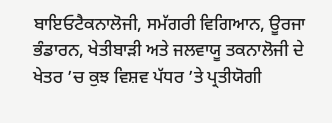ਬਾਇਓਟੈਕਨਾਲੋਜੀ, ਸਮੱਗਰੀ ਵਿਗਿਆਨ, ਊਰਜਾ ਭੰਡਾਰਨ, ਖੇਤੀਬਾੜੀ ਅਤੇ ਜਲਵਾਯੂ ਤਕਨਾਲੋਜੀ ਦੇ ਖੇਤਰ ’ਚ ਕੁਝ ਵਿਸ਼ਵ ਪੱਧਰ ’ਤੇ ਪ੍ਰਤੀਯੋਗੀ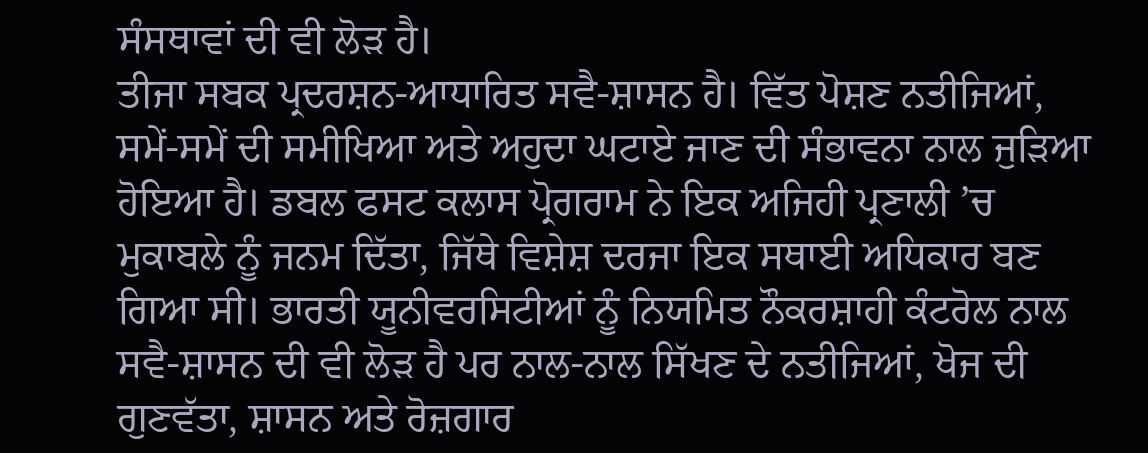ਸੰਸਥਾਵਾਂ ਦੀ ਵੀ ਲੋੜ ਹੈ।
ਤੀਜਾ ਸਬਕ ਪ੍ਰਦਰਸ਼ਨ-ਆਧਾਰਿਤ ਸਵੈ-ਸ਼ਾਸਨ ਹੈ। ਵਿੱਤ ਪੋਸ਼ਣ ਨਤੀਜਿਆਂ, ਸਮੇਂ-ਸਮੇਂ ਦੀ ਸਮੀਖਿਆ ਅਤੇ ਅਹੁਦਾ ਘਟਾਏ ਜਾਣ ਦੀ ਸੰਭਾਵਨਾ ਨਾਲ ਜੁੜਿਆ ਹੋਇਆ ਹੈ। ਡਬਲ ਫਸਟ ਕਲਾਸ ਪ੍ਰੋਗਰਾਮ ਨੇ ਇਕ ਅਜਿਹੀ ਪ੍ਰਣਾਲੀ ’ਚ ਮੁਕਾਬਲੇ ਨੂੰ ਜਨਮ ਦਿੱਤਾ, ਜਿੱਥੇ ਵਿਸ਼ੇਸ਼ ਦਰਜਾ ਇਕ ਸਥਾਈ ਅਧਿਕਾਰ ਬਣ ਗਿਆ ਸੀ। ਭਾਰਤੀ ਯੂਨੀਵਰਸਿਟੀਆਂ ਨੂੰ ਨਿਯਮਿਤ ਨੌਕਰਸ਼ਾਹੀ ਕੰਟਰੋਲ ਨਾਲ ਸਵੈ-ਸ਼ਾਸਨ ਦੀ ਵੀ ਲੋੜ ਹੈ ਪਰ ਨਾਲ-ਨਾਲ ਸਿੱਖਣ ਦੇ ਨਤੀਜਿਆਂ, ਖੋਜ ਦੀ ਗੁਣਵੱਤਾ, ਸ਼ਾਸਨ ਅਤੇ ਰੋਜ਼ਗਾਰ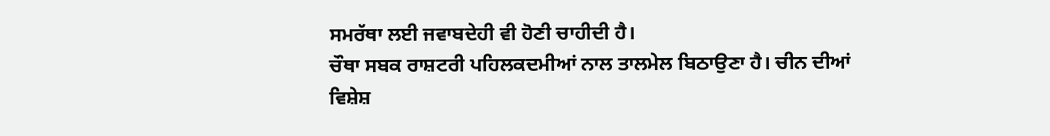ਸਮਰੱਥਾ ਲਈ ਜਵਾਬਦੇਹੀ ਵੀ ਹੋਣੀ ਚਾਹੀਦੀ ਹੈ।
ਚੌਥਾ ਸਬਕ ਰਾਸ਼ਟਰੀ ਪਹਿਲਕਦਮੀਆਂ ਨਾਲ ਤਾਲਮੇਲ ਬਿਠਾਉਣਾ ਹੈ। ਚੀਨ ਦੀਆਂ ਵਿਸ਼ੇਸ਼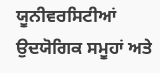ਯੂਨੀਵਰਸਿਟੀਆਂ ਉਦਯੋਗਿਕ ਸਮੂਹਾਂ ਅਤੇ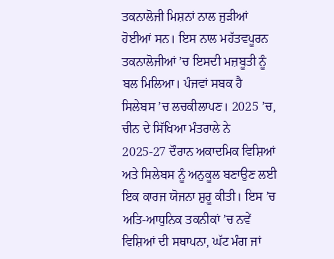ਤਕਨਾਲੋਜੀ ਮਿਸ਼ਨਾਂ ਨਾਲ ਜੁੜੀਆਂ ਹੋਈਆਂ ਸਨ। ਇਸ ਨਾਲ ਮਹੱਤਵਪੂਰਨ ਤਕਨਾਲੋਜੀਆਂ ’ਚ ਇਸਦੀ ਮਜ਼ਬੂਤੀ ਨੂੰ ਬਲ ਮਿਲਿਆ। ਪੰਜਵਾਂ ਸਬਕ ਹੈ ਸਿਲੇਬਸ ’ਚ ਲਚਕੀਲਾਪਣ। 2025 ’ਚ, ਚੀਨ ਦੇ ਸਿੱਖਿਆ ਮੰਤਰਾਲੇ ਨੇ 2025-27 ਦੌਰਾਨ ਅਕਾਦਮਿਕ ਵਿਸ਼ਿਆਂ ਅਤੇ ਸਿਲੇਬਸ ਨੂੰ ਅਨੁਕੂਲ ਬਣਾਉਣ ਲਈ ਇਕ ਕਾਰਜ ਯੋਜਨਾ ਸ਼ੁਰੂ ਕੀਤੀ। ਇਸ ’ਚ ਅਤਿ-ਆਧੁਨਿਕ ਤਕਨੀਕਾਂ ’ਚ ਨਵੇਂ ਵਿਸ਼ਿਆਂ ਦੀ ਸਥਾਪਨਾ, ਘੱਟ ਮੰਗ ਜਾਂ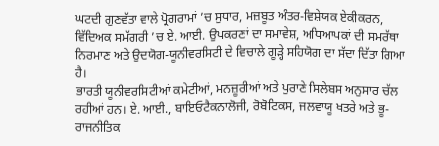ਘਟਦੀ ਗੁਣਵੱਤਾ ਵਾਲੇ ਪ੍ਰੋਗਰਾਮਾਂ ’ਚ ਸੁਧਾਰ, ਮਜ਼ਬੂਤ ਅੰਤਰ-ਵਿਸ਼ੇਯਕ ਏਕੀਕਰਨ, ਵਿੱਦਿਅਕ ਸਮੱਗਰੀ ’ਚ ਏ. ਆਈ. ਉਪਕਰਣਾਂ ਦਾ ਸਮਾਵੇਸ਼, ਅਧਿਆਪਕਾਂ ਦੀ ਸਮਰੱਥਾ ਨਿਰਮਾਣ ਅਤੇ ਉਦਯੋਗ-ਯੂਨੀਵਰਸਿਟੀ ਦੇ ਵਿਚਾਲੇ ਗੂੜ੍ਹੇ ਸਹਿਯੋਗ ਦਾ ਸੱਦਾ ਦਿੱਤਾ ਗਿਆ ਹੈ।
ਭਾਰਤੀ ਯੂਨੀਵਰਸਿਟੀਆਂ ਕਮੇਟੀਆਂ, ਮਨਜ਼ੂਰੀਆਂ ਅਤੇ ਪੁਰਾਣੇ ਸਿਲੇਬਸ ਅਨੁਸਾਰ ਚੱਲ ਰਹੀਆਂ ਹਨ। ਏ. ਆਈ., ਬਾਇਓਟੈਕਨਾਲੋਜੀ, ਰੋਬੋਟਿਕਸ, ਜਲਵਾਯੂ ਖਤਰੇ ਅਤੇ ਭੂ-ਰਾਜਨੀਤਿਕ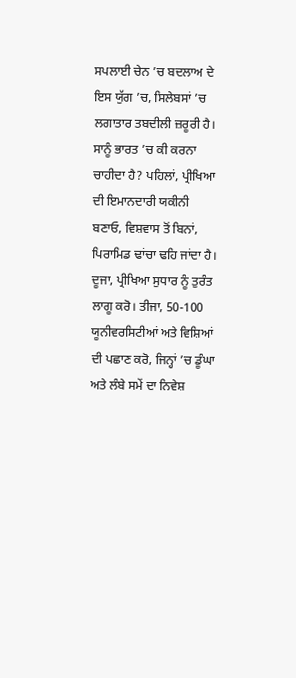ਸਪਲਾਈ ਚੇਨ ’ਚ ਬਦਲਾਅ ਦੇ ਇਸ ਯੁੱਗ ’ਚ, ਸਿਲੇਬਸਾਂ ’ਚ ਲਗਾਤਾਰ ਤਬਦੀਲੀ ਜ਼ਰੂਰੀ ਹੈ। ਸਾਨੂੰ ਭਾਰਤ ’ਚ ਕੀ ਕਰਨਾ ਚਾਹੀਦਾ ਹੈ? ਪਹਿਲਾਂ, ਪ੍ਰੀਖਿਆ ਦੀ ਇਮਾਨਦਾਰੀ ਯਕੀਨੀ ਬਣਾਓ, ਵਿਸ਼ਵਾਸ ਤੋਂ ਬਿਨਾਂ, ਪਿਰਾਮਿਡ ਢਾਂਚਾ ਢਹਿ ਜਾਂਦਾ ਹੈ। ਦੂਜਾ, ਪ੍ਰੀਖਿਆ ਸੁਧਾਰ ਨੂੰ ਤੁਰੰਤ ਲਾਗੂ ਕਰੋ। ਤੀਜਾ, 50-100 ਯੂਨੀਵਰਸਿਟੀਆਂ ਅਤੇ ਵਿਸ਼ਿਆਂ ਦੀ ਪਛਾਣ ਕਰੋ, ਜਿਨ੍ਹਾਂ ’ਚ ਡੂੰਘਾ ਅਤੇ ਲੰਬੇ ਸਮੇਂ ਦਾ ਨਿਵੇਸ਼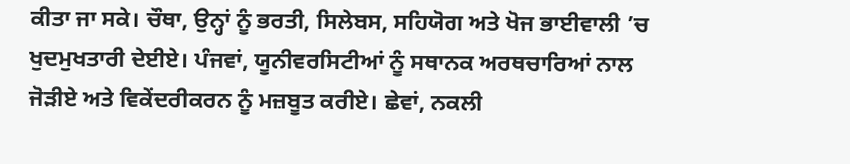ਕੀਤਾ ਜਾ ਸਕੇ। ਚੌਥਾ, ਉਨ੍ਹਾਂ ਨੂੰ ਭਰਤੀ, ਸਿਲੇਬਸ, ਸਹਿਯੋਗ ਅਤੇ ਖੋਜ ਭਾਈਵਾਲੀ ’ਚ ਖੁਦਮੁਖਤਾਰੀ ਦੇਈਏ। ਪੰਜਵਾਂ, ਯੂਨੀਵਰਸਿਟੀਆਂ ਨੂੰ ਸਥਾਨਕ ਅਰਥਚਾਰਿਆਂ ਨਾਲ ਜੋੜੀਏ ਅਤੇ ਵਿਕੇਂਦਰੀਕਰਨ ਨੂੰ ਮਜ਼ਬੂਤ ਕਰੀਏ। ਛੇਵਾਂ, ਨਕਲੀ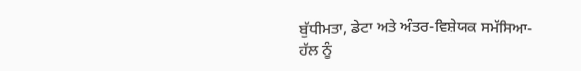ਬੁੱਧੀਮਤਾ, ਡੇਟਾ ਅਤੇ ਅੰਤਰ-ਵਿਸ਼ੇਯਕ ਸਮੱਸਿਆ-ਹੱਲ ਨੂੰ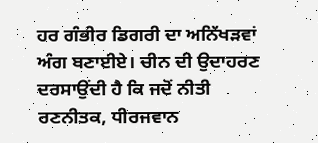ਹਰ ਗੰਭੀਰ ਡਿਗਰੀ ਦਾ ਅਨਿੱਖੜਵਾਂ ਅੰਗ ਬਣਾਈਏ। ਚੀਨ ਦੀ ਉਦਾਹਰਣ ਦਰਸਾਉਂਦੀ ਹੈ ਕਿ ਜਦੋਂ ਨੀਤੀ ਰਣਨੀਤਕ, ਧੀਰਜਵਾਨ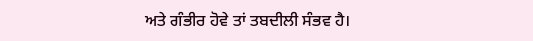ਅਤੇ ਗੰਭੀਰ ਹੋਵੇ ਤਾਂ ਤਬਦੀਲੀ ਸੰਭਵ ਹੈ।